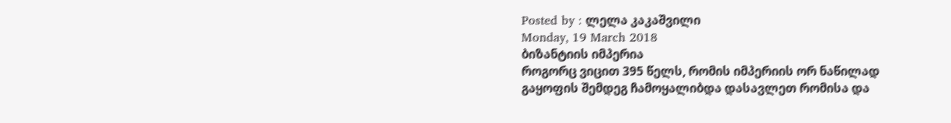Posted by : ლელა კაკაშვილი
Monday, 19 March 2018
ბიზანტიის იმპერია
როგორც ვიცით 395 წელს, რომის იმპერიის ორ ნაწილად გაყოფის შემდეგ ჩამოყალიბდა დასავლეთ რომისა და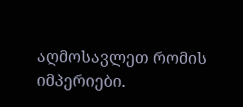აღმოსავლეთ რომის იმპერიები.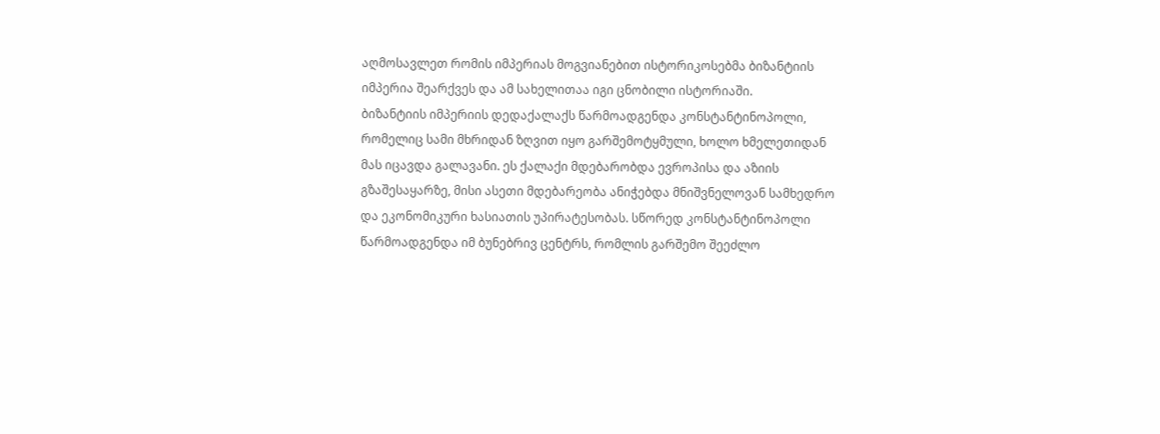აღმოსავლეთ რომის იმპერიას მოგვიანებით ისტორიკოსებმა ბიზანტიის იმპერია შეარქვეს და ამ სახელითაა იგი ცნობილი ისტორიაში.
ბიზანტიის იმპერიის დედაქალაქს წარმოადგენდა კონსტანტინოპოლი, რომელიც სამი მხრიდან ზღვით იყო გარშემოტყმული, ხოლო ხმელეთიდან მას იცავდა გალავანი. ეს ქალაქი მდებარობდა ევროპისა და აზიის გზაშესაყარზე, მისი ასეთი მდებარეობა ანიჭებდა მნიშვნელოვან სამხედრო და ეკონომიკური ხასიათის უპირატესობას. სწორედ კონსტანტინოპოლი წარმოადგენდა იმ ბუნებრივ ცენტრს, რომლის გარშემო შეეძლო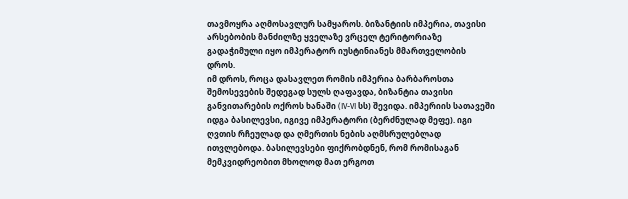თავმოყრა აღმოსავლურ სამყაროს. ბიზანტიის იმპერია, თავისი არსებობის მანძილზე ყველაზე ვრცელ ტერიტორიაზე გადაჭიმული იყო იმპერატორ იუსტინიანეს მმართველობის დროს.
იმ დროს, როცა დასავლეთ რომის იმპერია ბარბაროსთა შემოსევების შედეგად სულს ღაფავდა, ბიზანტია თავისი განვითარების ოქროს ხანაში (IV-VI სს) შევიდა. იმპერიის სათავეში იდგა ბასილევსი, იგივე იმპერატორი (ბერძნულად მეფე). იგი ღვთის რჩეულად და ღმერთის ნების აღმსრულებლად ითვლებოდა. ბასილევსები ფიქრობდნენ, რომ რომისაგან მემკვიდრეობით მხოლოდ მათ ერგოთ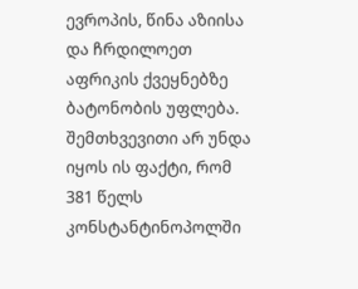ევროპის, წინა აზიისა და ჩრდილოეთ აფრიკის ქვეყნებზე ბატონობის უფლება. შემთხვევითი არ უნდა იყოს ის ფაქტი, რომ 381 წელს კონსტანტინოპოლში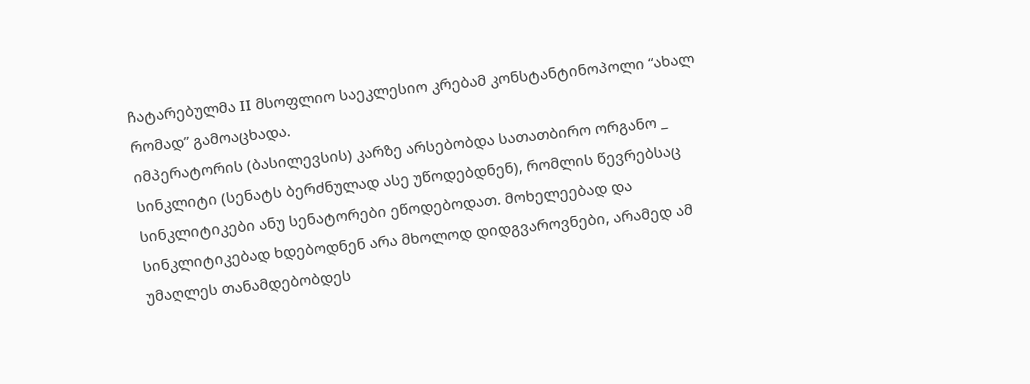ჩატარებულმა II მსოფლიო საეკლესიო კრებამ კონსტანტინოპოლი “ახალ რომად” გამოაცხადა.
იმპერატორის (ბასილევსის) კარზე არსებობდა სათათბირო ორგანო _ სინკლიტი (სენატს ბერძნულად ასე უწოდებდნენ), რომლის წევრებსაც სინკლიტიკები ანუ სენატორები ეწოდებოდათ. მოხელეებად და სინკლიტიკებად ხდებოდნენ არა მხოლოდ დიდგვაროვნები, არამედ ამ უმაღლეს თანამდებობდეს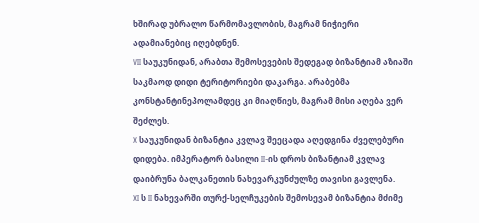ხშირად უბრალო წარმომავლობის, მაგრამ ნიჭიერი ადამიანებიც იღებდნენ.
VII საუკუნიდან, არაბთა შემოსევების შედეგად ბიზანტიამ აზიაში საკმაოდ დიდი ტერიტორიები დაკარგა. არაბებმა კონსტანტინეპოლამდეც კი მიაღწიეს, მაგრამ მისი აღება ვერ შეძლეს.
X საუკუნიდან ბიზანტია კვლავ შეეცადა აღედგინა ძველებური დიდება. იმპერატორ ბასილი II-ის დროს ბიზანტიამ კვლავ დაიბრუნა ბალკანეთის ნახევარკუნძულზე თავისი გავლენა.
XI ს II ნახევარში თურქ-სელჩუკების შემოსევამ ბიზანტია მძიმე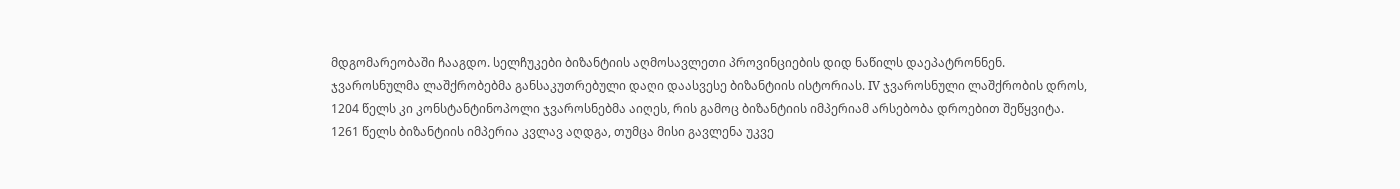მდგომარეობაში ჩააგდო. სელჩუკები ბიზანტიის აღმოსავლეთი პროვინციების დიდ ნაწილს დაეპატრონნენ.
ჯვაროსნულმა ლაშქრობებმა განსაკუთრებული დაღი დაასვესე ბიზანტიის ისტორიას. IV ჯვაროსნული ლაშქრობის დროს, 1204 წელს კი კონსტანტინოპოლი ჯვაროსნებმა აიღეს, რის გამოც ბიზანტიის იმპერიამ არსებობა დროებით შეწყვიტა.
1261 წელს ბიზანტიის იმპერია კვლავ აღდგა, თუმცა მისი გავლენა უკვე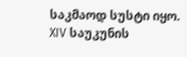საკმაოდ სუსტი იყო. XIV საუკუნის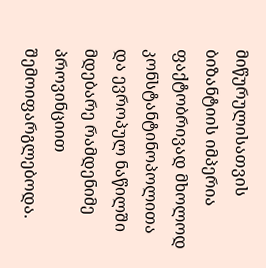მიწურულისათვის ბიზანტიის იმპერია ფაქტობრივად მხოლოდ კონსტანტინოპოლითა და ევროპულ ნაწილში მდებარე რამდენიმე პროვინციით შემოიფარგლებოდა.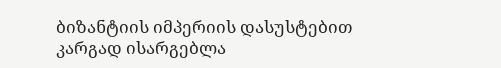ბიზანტიის იმპერიის დასუსტებით კარგად ისარგებლა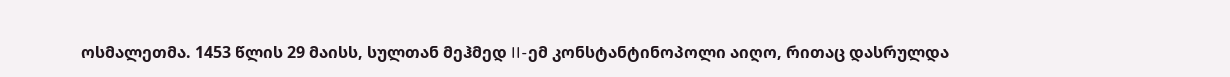ოსმალეთმა. 1453 წლის 29 მაისს, სულთან მეჰმედ II-ემ კონსტანტინოპოლი აიღო, რითაც დასრულდა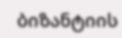ბიზანტიის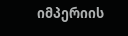იმპერიის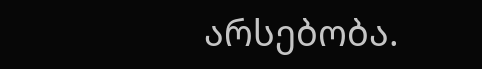არსებობა.